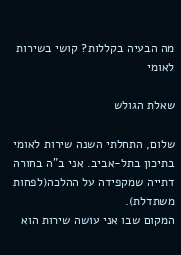מה הבעיה בקללות? קושי בשירות לאומי

שאלת הגולש

שלום, התחלתי השנה שירות לאומי בתיכון בתל-אביב. אני ב"ה בחורה דתייה שמקפידה על ההלכה(לפחות משתדלת).
המקום שבו אני עושה שירות הוא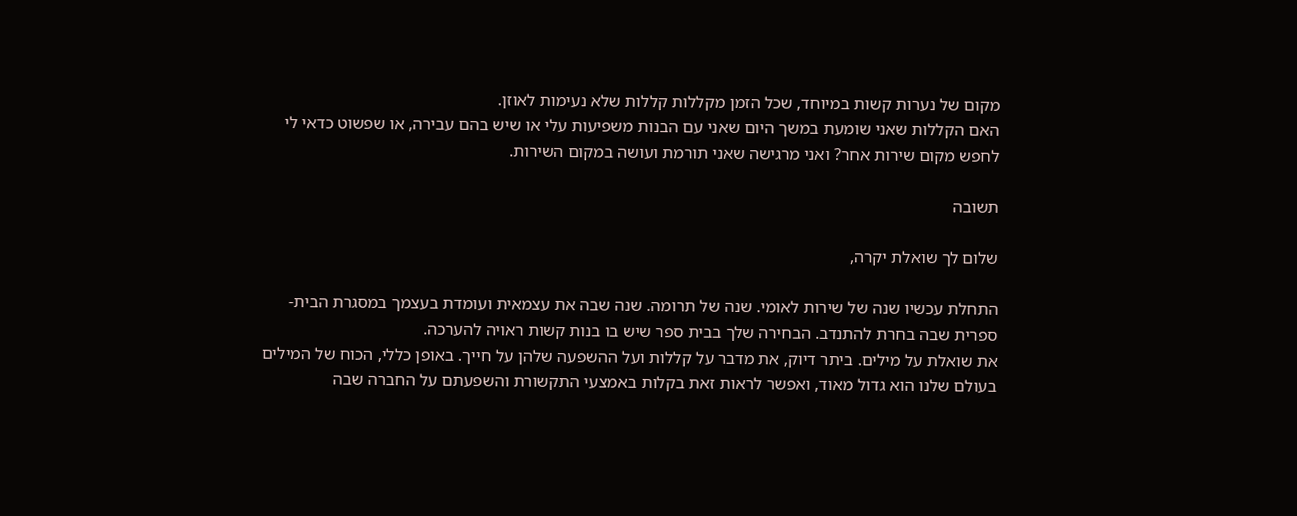מקום של נערות קשות במיוחד, שכל הזמן מקללות קללות שלא נעימות לאוזן.
האם הקללות שאני שומעת במשך היום שאני עם הבנות משפיעות עלי או שיש בהם עבירה, או שפשוט כדאי לי לחפש מקום שירות אחר? ואני מרגישה שאני תורמת ועושה במקום השירות.

תשובה

שלום לך שואלת יקרה,

התחלת עכשיו שנה של שירות לאומי. שנה של תרומה. שנה שבה את עצמאית ועומדת בעצמך במסגרת הבית-ספרית שבה בחרת להתנדב. הבחירה שלך בבית ספר שיש בו בנות קשות ראויה להערכה.
את שואלת על מילים. ביתר דיוק, את מדבר על קללות ועל ההשפעה שלהן על חייך. באופן כללי, הכוח של המילים בעולם שלנו הוא גדול מאוד, ואפשר לראות זאת בקלות באמצעי התקשורת והשפעתם על החברה שבה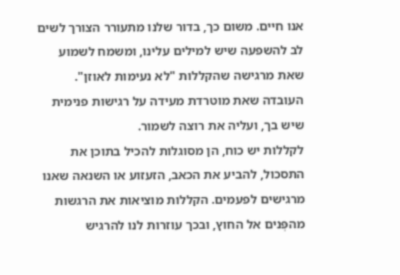אנו חיים. משום כך, בדור שלנו מתעורר הצורך לשים לב להשפעה שיש למילים עלינו, ומשמח לשמוע שאת מרגישה שהקללות "לא נעימות לאוזן". העובדה שאת מוטרדת מעידה על רגישות פנימית שיש בך, ועליה את רוצה לשמור.
לקללות יש כוח, הן מסוגלות להכיל בתוכן את התסכול, להביע את הכאב, הזעזוע או השנאה שאנו מרגישים לפעמים. הקללות מוציאות את הרגשות מהפְּנים אל החוץ, ובכך עוזרות לנו להרגיש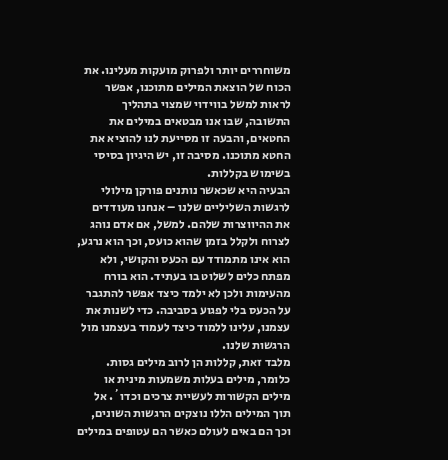משוחררים יותר ולפרוק מועקות מעלינו. את הכוח של הוצאת המילים מתוכנו, אפשר לראות למשל בווידוי שמצוי בתהליך התשובה, שבו אנו מבטאים במילים את החטאים, והבעה זו מסייעת לנו להוציא את החטא מתוכנו. מסיבה זו, יש היגיון בסיסי בשימוש בקללות.
הבעיה היא שכאשר נותנים פורקן מילולי לרגשות השליליים שלנו – אנחנו מעודדים את ההיווצרות שלהם. למשל, אם אדם נוהג לצרוח ולקלל בזמן שהוא כועס, וכך הוא נרגע, הוא אינו מתמודד עם הכעס והקושי, ולא מפתח כלים לשלוט בו בעתיד. הוא בורח מהעימות ולכן לא ילמד כיצד אפשר להתגבר על הכעס בלי לפגוע בסביבה. כדי לשנות את עצמנו, עלינו ללמוד כיצד לעמוד בעצמנו מול הרגשות שלנו.
מלבד זאת, קללות הן לרוב מילים גסות. כלומר, מילים בעלות משמעות מינית או מילים הקשורות לעשיית צרכים וכדו´. אל תוך המילים הללו נוצקים הרגשות השונים, וכך הם באים לעולם כאשר הם עטופים במילים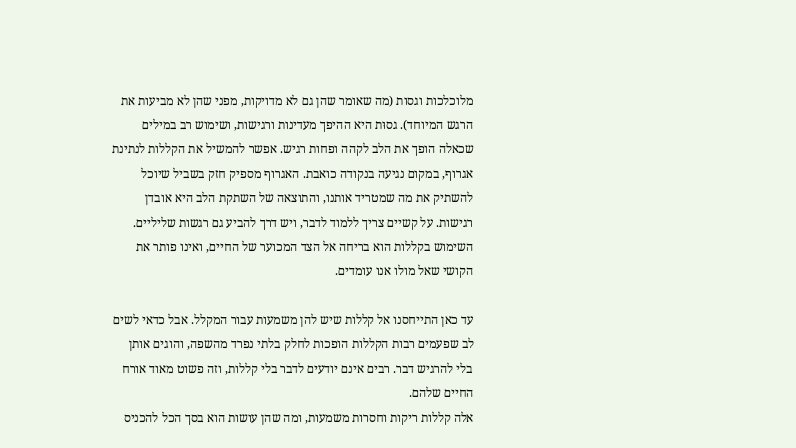מלוכלכות וגסות (מה שאומר שהן גם לא מדויקות, מפני שהן לא מביעות את הרגש המיוחד). גסוּת היא ההיפך מעדינות ורגישות, ושימוש רב במילים שכאלה הופך את הלב לקהה ופחות רגיש. אפשר להמשיל את הקללות לנתינת אגרוף, במקום נגיעה בנקודה כואבת. האגרוף מספיק חזק בשביל שיוכל להשתיק את מה שמטריד אותנו, והתוצאה של השתקת הלב היא אובדן רגישות. על קשיים צריך ללמוד לדבר, ויש דרך להביע גם רגשות שליליים. השימוש בקללות הוא בריחה אל הצד המכוער של החיים, ואינו פותר את הקושי שאל מולו אנו עומדים.

עד כאן התייחסנו אל קללות שיש להן משמעות עבור המקלל. אבל כדאי לשים לב שפעמים רבות הקללות הופכות לחלק בלתי נפרד מהשפה, והוגים אותן בלי להרגיש דבר. רבים אינם יודעים לדבר בלי קללות, וזה פשוט מאוד אורח החיים שלהם.
אלה קללות ריקות וחסרות משמעות, ומה שהן עושות הוא בסך הכל להכניס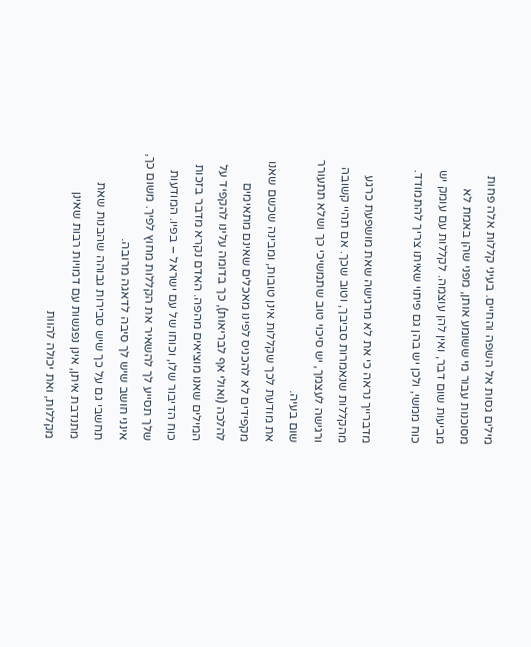מילים גסות אל השפה והחיים. בעיני קללות אלה פחות מסוכנות עבור מי ששומע אותן, מפני שהן באמת לא מביעות שום דבר, ואין להן עוצמה. לקללות עם עומק יש כוח ממשי, ולכן יש בהן גם פיתוי שאיתו צריך להתמודד.

מדברייך נראה כי את לא מרגישה שאת מושפעת כרגע מהקללות שנאמרות סביבך, וטוב שכך. אם תהיי קשובה ורגישה לעצמך, יש סיכוי טוב שתמשיכי כך ושלא תתעורר שום בעיה.
את מודעת לכך שקללות אינן טובות, ומבינה שכשם שאנו מקפידים לא להכניס לפינו מאכלים שאינם מתאימים להלכה (ואולי אף לבריאות), כך בדומה עלינו להקפיד על המילים שאנו מוציאים מהפה. האדם נקרא מדבר בזכות כוח הדיבור שלו, וכוחו של עם ישראל – בפיו. המודעות שלך תסייע לך להשאיר את הקללות מחוץ לפיך. משום כך, אינני חושב שיש לך סיבה לדאגה מרובה.
תחשבי גם על כך שיש סבירות גבוהה שהבנות שאת מתנדבת איתן, אינן נפגשות עם דמויות רבות שאינן מקללות, ואת יכולה להוות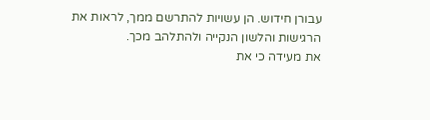עבורן חידוש. הן עשויות להתרשם ממך, לראות את הרגישות והלשון הנקייה ולהתלהב מכך.
את מעידה כי את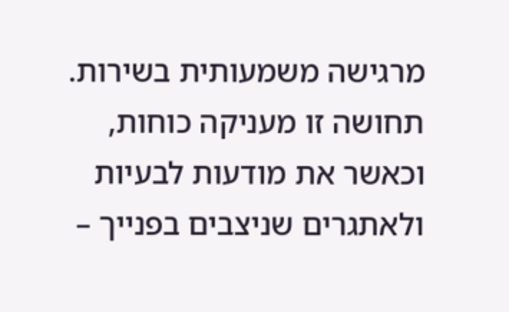מרגישה משמעותית בשירות. תחושה זו מעניקה כוחות, וכאשר את מודעות לבעיות ולאתגרים שניצבים בפנייך –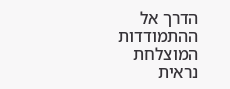הדרך אל ההתמודדות המוצלחת נראית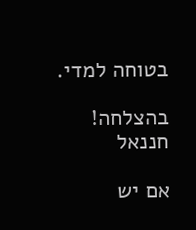בטוחה למדי.

בהצלחה!
חננאל

אם יש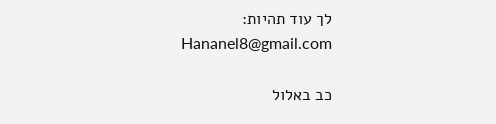לך עוד תהיות:
Hananel8@gmail.com

כב באלול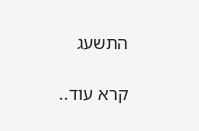התשעג

קרא עוד..